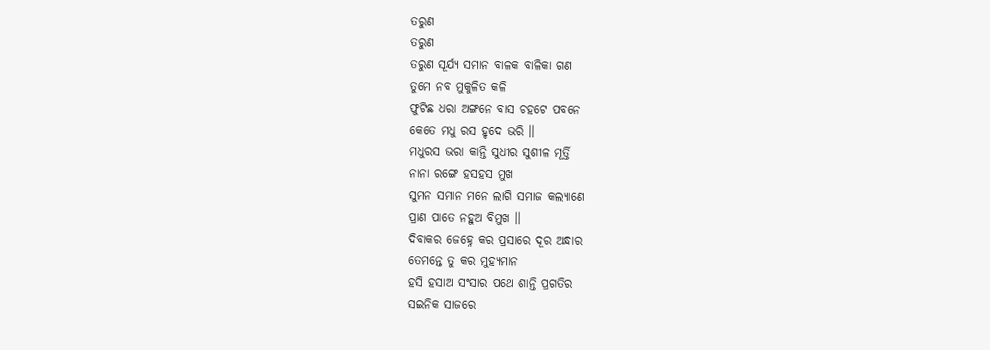ତରୁଣ
ତରୁଣ
ତରୁଣ ସୂର୍ଯ୍ୟ ସମାନ ବାଳକ ବାଳିକା ଗଣ
ତୁମେ ନବ ମୁକୁଳିତ କଳି
ଫୁଟିଛ ଧରା ଅଙ୍ଗନେ ବାସ ଚହଟେ ପବନେ
କେତେ ମଧୁ ରସ ହୃଦେ ଭରି ।।
ମଧୁରସ ଭରା କାନ୍ତି ସୁଧୀର ସୁଶୀଳ ମୂର୍ତ୍ତି
ନାନା ରଙ୍ଗେ ହସହସ ମୁଖ
ସୁମନ ସମାନ ମନେ ଲାଗି ସମାଜ କଲ୍ୟାଣେ
ପ୍ରାଣ ପାତେ ନହୁଅ ବିମୁଖ ।।
ଦିବାକର ଜେହ୍ନେ କର ପ୍ରସାରେ ଦୂର ଅନ୍ଧାର
ତେମନ୍ତେ ତୁ କର ମୁହ୍ୟମାନ
ହସି ହସାଅ ସଂସାର ପଥେ ଶାନ୍ତି ପ୍ରଗତିର
ସଇନିକ ସାଜରେ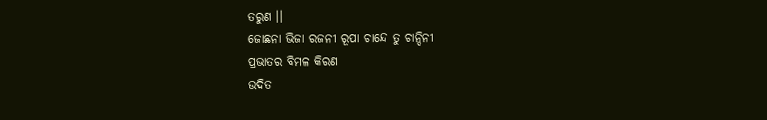ତରୁଣ ।।
ଜୋଛନା ଭିଜା ରଜନୀ ରୂପା ଚାନ୍ଦେ ତୁ ଚାନ୍ଦିନୀ
ପ୍ରଭାତର ବିମଳ କିରଣ
ଉଦିତ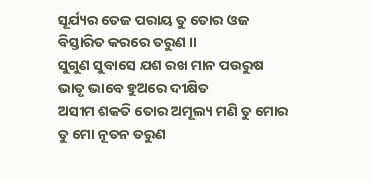ସୂର୍ଯ୍ୟର ତେଜ ପରାୟ ତୁ ତୋର ଓଜ
ବିସ୍ତାରିତ କରରେ ତରୁଣ ।।
ସୁଗୁଣ ସୁବାସେ ଯଶ ରଖ ମାନ ପଉରୁଷ
ଭାତୃ ଭାବେ ହୁଅରେ ଦୀକ୍ଷିତ
ଅସୀମ ଶକତି ତୋର ଅମୂଲ୍ୟ ମଣି ତୁ ମୋର
ତୁ ମୋ ନୂତନ ତରୁଣ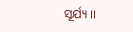ସୂର୍ଯ୍ୟ ।।